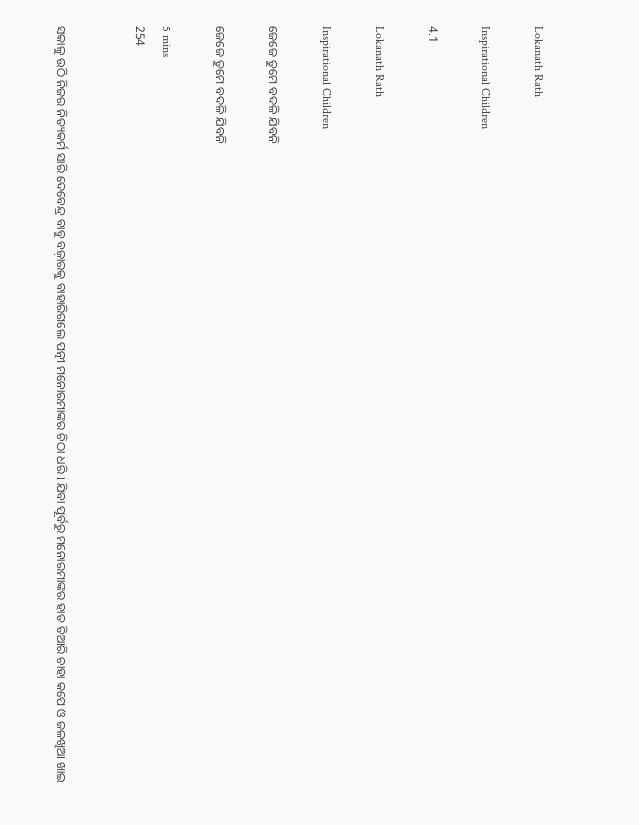Lokanath Rath

Inspirational Children

4.1

Lokanath Rath

Inspirational Children

ଜେଜେ ତୁମେ ବଦଳି ଯିବନି

ଜେଜେ ତୁମେ ବଦଳି ଯିବନି

5 mins
254


ସକାଳୁ ଉଠି ନିଜର ନିତ୍ୟକର୍ମ ସାରି ଦେବେନ୍ଦ୍ର ବାବୁ ବଜ଼ାରକୁ ବାହାରିଗଲେ ପତ୍ନୀ ମନୋରମାଙ୍କର ଚିଠା ଧରି l ଯିବା ପୂର୍ବରୁ ମନୋରମାଙ୍କର ହାତ ତିଆରି ଚାହା କପେ ଓ ଜଳଖିଆ ଖାଇ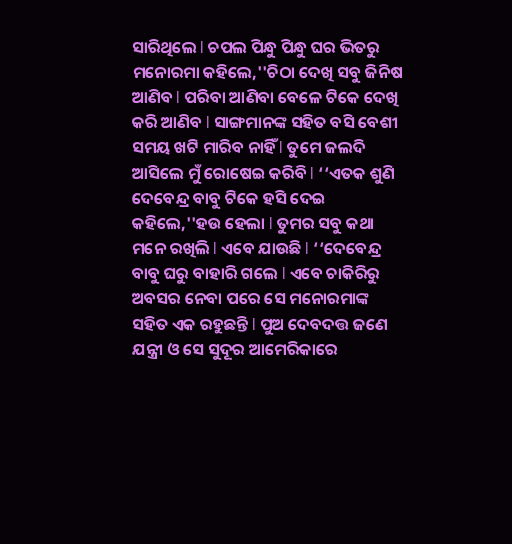ସାରିଥିଲେ l ଚପଲ ପିନ୍ଧୁ ପିନ୍ଧୁ ଘର ଭିତରୁ ମନୋରମା କହିଲେ,''ଚିଠା ଦେଖି ସବୁ ଜିନିଷ ଆଣିବ l ପରିବା ଆଣିବା ବେଳେ ଟିକେ ଦେଖି କରି ଆଣିବ l ସାଙ୍ଗମାନଙ୍କ ସହିତ ବସି ବେଶୀ ସମୟ ଖଟି ମାରିବ ନାହିଁ l ତୁମେ ଜଲଦି ଆସିଲେ ମୁଁ ରୋଷେଇ କରିବି l ‘‘ଏତକ ଶୁଣି ଦେବେନ୍ଦ୍ର ବାବୁ ଟିକେ ହସି ଦେଇ କହିଲେ,''ହଉ ହେଲା l ତୁମର ସବୁ କଥା ମନେ ରଖିଲି l ଏବେ ଯାଉଛି l ‘‘ଦେବେନ୍ଦ୍ର ବାବୁ ଘରୁ ବାହାରି ଗଲେ l ଏବେ ଚାକିରିରୁ ଅବସର ନେବା ପରେ ସେ ମନୋରମାଙ୍କ ସହିତ ଏକ ରହୁଛନ୍ତି l ପୁଅ ଦେବଦତ୍ତ ଜଣେ ଯନ୍ତ୍ରୀ ଓ ସେ ସୁଦୂର ଆମେରିକାରେ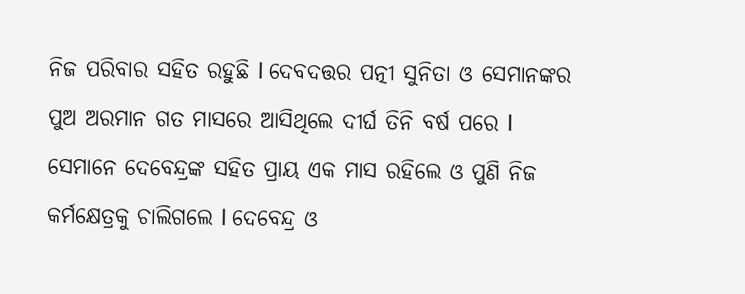ନିଜ ପରିବାର ସହିତ ରହୁଛି l ଦେବଦତ୍ତର ପତ୍ନୀ ସୁନିତା ଓ ସେମାନଙ୍କର ପୁଅ ଅରମାନ ଗତ ମାସରେ ଆସିଥିଲେ ଦୀର୍ଘ ତିନି ବର୍ଷ ପରେ l ସେମାନେ ଦେବେନ୍ଦ୍ରଙ୍କ ସହିତ ପ୍ରାୟ ଏକ ମାସ ରହିଲେ ଓ ପୁଣି ନିଜ କର୍ମକ୍ଷେତ୍ରକୁ ଚାଲିଗଲେ l ଦେବେନ୍ଦ୍ର ଓ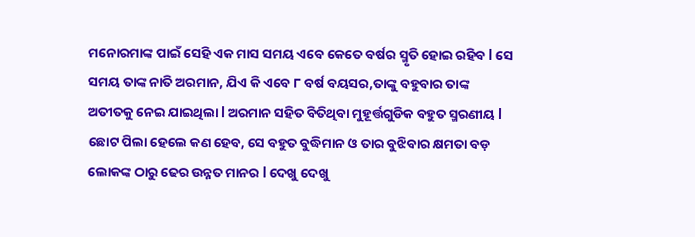ମନୋରମାଙ୍କ ପାଇଁ ସେହି ଏକ ମାସ ସମୟ ଏବେ କେତେ ବର୍ଷର ସ୍ମୃତି ହୋଇ ରହିବ l ସେ ସମୟ ତାଙ୍କ ନାତି ଅରମାନ, ଯିଏ କି ଏବେ ୮ ବର୍ଷ ବୟସର,ତାଙ୍କୁ ବହୁବାର ତାଙ୍କ ଅତୀତକୁ ନେଇ ଯାଇଥିଲା l ଅରମାନ ସହିତ ବିତିଥିବା ମୁହୂର୍ତ୍ତଗୁଡିକ ବହୁତ ସ୍ମରଣୀୟ l ଛୋଟ ପିଲା ହେଲେ କଣ ହେବ, ସେ ବହୁତ ବୁଦ୍ଧିମାନ ଓ ତାର ବୁଝିବାର କ୍ଷମତା ବଡ଼ ଲୋକଙ୍କ ଠାରୁ ଢେର ଉନ୍ନତ ମାନର l ଦେଖୁ ଦେଖୁ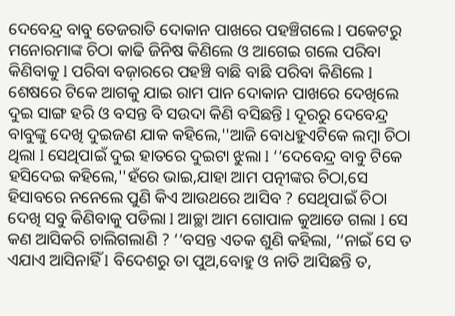ଦେବେନ୍ଦ୍ର ବାବୁ ତେଜରାତି ଦୋକାନ ପାଖରେ ପହଞ୍ଚିଗଲେ l ପକେଟରୁ ମନୋରମାଙ୍କ ଚିଠା କାଢି ଜିନିଷ କିଣିଲେ ଓ ଆଗେଇ ଗଲେ ପରିବା କିଣିବାକୁ l ପରିବା ବଜ଼ାରରେ ପହଞ୍ଚି ବାଛି ବାଛି ପରିବା କିଣିଲେ l ଶେଷରେ ଟିକେ ଆଗକୁ ଯାଇ ରାମ ପାନ ଦୋକାନ ପାଖରେ ଦେଖିଲେ ଦୁଇ ସାଙ୍ଗ ହରି ଓ ବସନ୍ତ ବି ସଉଦା କିଣି ବସିଛନ୍ତି l ଦୂରରୁ ଦେବେନ୍ଦ୍ର ବାବୁଙ୍କୁ ଦେଖି ଦୁଇଜଣ ଯାକ କହିଲେ,''ଆଜି ବୋଧହୁଏଟିକେ ଲମ୍ବା ଚିଠା ଥିଲା l ସେଥିପାଇଁ ଦୁଇ ହାତରେ ଦୁଇଟା ଝୁଲା l ‘‘ଦେବେନ୍ଦ୍ର ବାବୁ ଟିକେ ହସିଦେଇ କହିଲେ,''ହଁରେ ଭାଇ,ଯାହା ଆମ ପତ୍ନୀଙ୍କର ଚିଠା,ସେ ହିସାବରେ ନନେଲେ ପୁଣି କିଏ ଆଉଥରେ ଆସିବ ? ସେଥିପାଇଁ ଚିଠା ଦେଖି ସବୁ କିଣିବାକୁ ପଡିଲା l ଆଚ୍ଛା ଆମ ଗୋପାଳ କୁଆଡେ ଗଲା l ସେ କଣ ଆସିକରି ଚାଲିଗଲାଣି ? ‘‘ବସନ୍ତ ଏତକ ଶୁଣି କହିଲା, ‘‘ନାଇଁ ସେ ତ ଏଯାଏ ଆସିନାହିଁ l ବିଦେଶରୁ ତା ପୁଅ,ବୋହୁ ଓ ନାତି ଆସିଛନ୍ତି ତ,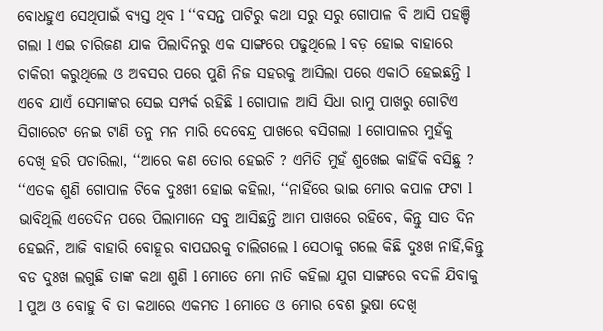ବୋଧହୁଏ ସେଥିପାଇଁ ବ୍ୟସ୍ତ ଥିବ l ‘‘ବସନ୍ତ ପାଟିରୁ କଥା ସରୁ ସରୁ ଗୋପାଳ ବି ଆସି ପହଞ୍ଚି ଗଲା l ଏଇ ଚାରିଜଣ ଯାକ ପିଲାଦିନରୁ ଏକ ସାଙ୍ଗରେ ପଢୁଥିଲେ l ବଡ଼ ହୋଇ ବାହାରେ ଚାକିରୀ କରୁଥିଲେ ଓ ଅବସର ପରେ ପୁଣି ନିଜ ସହରକୁ ଆସିଲା ପରେ ଏକାଠି ହେଇଛନ୍ତି l ଏବେ ଯାଏଁ ସେମାଙ୍କର ସେଇ ସମ୍ପର୍କ ରହିଛି l ଗୋପାଳ ଆସି ସିଧା ରାମୁ ପାଖରୁ ଗୋଟିଏ ସିଗାରେଟ ନେଇ ଟାଣି ତନୁ ମନ ମାରି ଦେବେନ୍ଦ୍ର ପାଖରେ ବସିଗଲା l ଗୋପାଳର ମୁହଁକୁ ଦେଖି ହରି ପଚାରିଲା, ‘‘ଆରେ କଣ ତୋର ହେଇଚି ? ଏମିତି ମୁହଁ ଶୁଖେଇ କାହିଁକି ବସିଛୁ ? ‘‘ଏତକ ଶୁଣି ଗୋପାଳ ଟିକେ ଦୁଃଖୀ ହୋଇ କହିଲା, ‘‘ନାହିଁରେ ଭାଇ ମୋର କପାଳ ଫଟା l ଭାବିଥିଲି ଏତେଦିନ ପରେ ପିଲାମାନେ ସବୁ ଆସିଛନ୍ତି ଆମ ପାଖରେ ରହିବେ, କିନ୍ତୁ ସାତ ଦିନ ହେଇନି, ଆଜି ବାହାରି ବୋହୂର ବାପଘରକୁ ଚାଲିଗଲେ l ସେଠାକୁ ଗଲେ କିଛି ଦୁଃଖ ନାହିଁ,କିନ୍ତୁ ବଡ ଦୁଃଖ ଲଗୁଛି ତାଙ୍କ କଥା ଶୁଣି l ମୋତେ ମୋ ନାତି କହିଲା ଯୁଗ ସାଙ୍ଗରେ ବଦଳି ଯିବାକୁ l ପୁଅ ଓ ବୋହୁ ବି ତା କଥାରେ ଏକମତ l ମୋତେ ଓ ମୋର ବେଶ ଭୁଷା ଦେଖି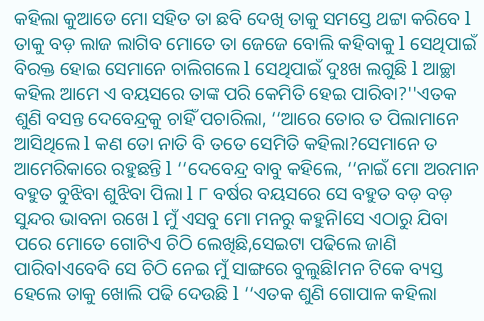କହିଲା କୁଆଡେ ମୋ ସହିତ ତା ଛବି ଦେଖି ତାକୁ ସମସ୍ତେ ଥଟ୍ଟା କରିବେ l ତାକୁ ବଡ଼ ଲାଜ ଲାଗିବ ମୋତେ ତା ଜେଜେ ବୋଲି କହିବାକୁ l ସେଥିପାଇଁ ବିରକ୍ତ ହୋଇ ସେମାନେ ଚାଲିଗଲେ l ସେଥିପାଇଁ ଦୁଃଖ ଲଗୁଛି l ଆଚ୍ଛା କହିଲ ଆମେ ଏ ବୟସରେ ତାଙ୍କ ପରି କେମିତି ହେଇ ପାରିବା?''ଏତକ ଶୁଣି ବସନ୍ତ ଦେବେନ୍ଦ୍ରକୁ ଚାହିଁ ପଚାରିଲା, ‘‘ଆରେ ତୋର ତ ପିଲାମାନେ ଆସିଥିଲେ l କଣ ତୋ ନାତି ବି ତତେ ସେମିତି କହିଲା?ସେମାନେ ତ ଆମେରିକାରେ ରହୁଛନ୍ତି l ‘‘ଦେବେନ୍ଦ୍ର ବାବୁ କହିଲେ, ‘‘ନାଇଁ ମୋ ଅରମାନ ବହୁତ ବୁଝିବା ଶୁଝିବା ପିଲା l ୮ ବର୍ଷର ବୟସରେ ସେ ବହୁତ ବଡ଼ ବଡ଼ ସୁନ୍ଦର ଭାବନା ରଖେ l ମୁଁ ଏସବୁ ମୋ ମନରୁ କହୁନିlସେ ଏଠାରୁ ଯିବା ପରେ ମୋତେ ଗୋଟିଏ ଚିଠି ଲେଖିଛି,ସେଇଟା ପଢିଲେ ଜାଣି ପାରିବlଏବେବି ସେ ଚିଠି ନେଇ ମୁଁ ସାଙ୍ଗରେ ବୁଲୁଛିlମନ ଟିକେ ବ୍ୟସ୍ତ ହେଲେ ତାକୁ ଖୋଲି ପଢି ଦେଉଛି l ‘‘ଏତକ ଶୁଣି ଗୋପାଳ କହିଲା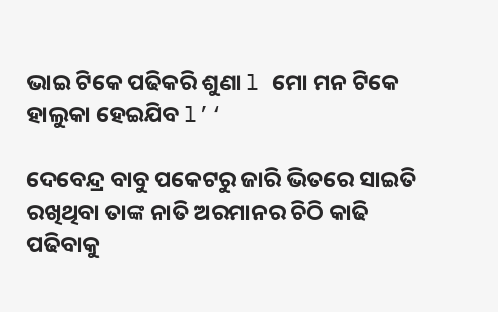ଭାଇ ଟିକେ ପଢିକରି ଶୁଣା l ମୋ ମନ ଟିକେ ହାଲୁକା ହେଇଯିବ l’‘

ଦେବେନ୍ଦ୍ର ବାବୁ ପକେଟରୁ ଜାରି ଭିତରେ ସାଇତି ରଖିଥିବା ତାଙ୍କ ନାତି ଅରମାନର ଚିଠି କାଢି ପଢିବାକୁ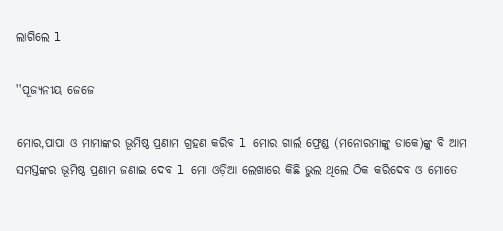ଲାଗିଲେ l

''ପୂଜ୍ୟନୀୟ ଜେଜେ

ମୋର,ପାପା ଓ ମାମାଙ୍କର ଭୂମିଷ୍ଠ ପ୍ରଣାମ ଗ୍ରହଣ କରିବ l ମୋର ଗାର୍ଲ ଫ୍ରେଣ୍ଡ (ମନୋରମାଙ୍କୁ ଡାକେ)ଙ୍କୁ ବି ଆମ ସମସ୍ତଙ୍କର ଭୂମିଷ୍ଠ ପ୍ରଣାମ ଜଣାଇ ଦେବ l ମୋ ଓଡ଼ିଆ ଲେଖାରେ କିଛି ଭୁଲ ଥିଲେ ଠିକ କରିଦେବ ଓ ମୋତେ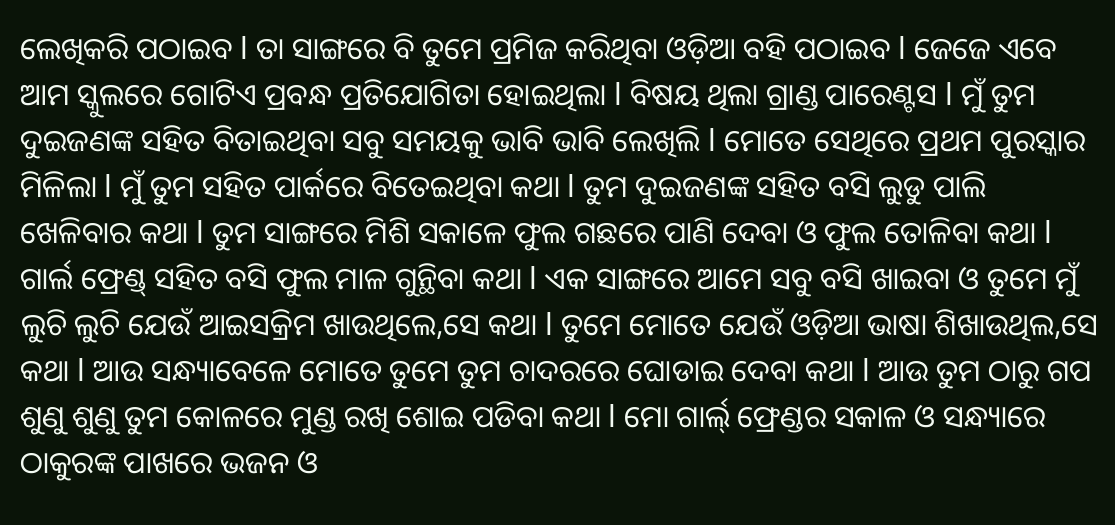ଲେଖିକରି ପଠାଇବ l ତା ସାଙ୍ଗରେ ବି ତୁମେ ପ୍ରମିଜ କରିଥିବା ଓଡ଼ିଆ ବହି ପଠାଇବ l ଜେଜେ ଏବେ ଆମ ସ୍କୁଲରେ ଗୋଟିଏ ପ୍ରବନ୍ଧ ପ୍ରତିଯୋଗିତା ହୋଇଥିଲା l ବିଷୟ ଥିଲା ଗ୍ରାଣ୍ଡ ପାରେଣ୍ଟସ l ମୁଁ ତୁମ ଦୁଇଜଣଙ୍କ ସହିତ ବିତାଇଥିବା ସବୁ ସମୟକୁ ଭାବି ଭାବି ଲେଖିଲି l ମୋତେ ସେଥିରେ ପ୍ରଥମ ପୁରସ୍କାର ମିଳିଲା l ମୁଁ ତୁମ ସହିତ ପାର୍କରେ ବିତେଇଥିବା କଥା l ତୁମ ଦୁଇଜଣଙ୍କ ସହିତ ବସି ଲୁଡୁ ପାଲି ଖେଳିବାର କଥା l ତୁମ ସାଙ୍ଗରେ ମିଶି ସକାଳେ ଫୁଲ ଗଛରେ ପାଣି ଦେବା ଓ ଫୁଲ ତୋଳିବା କଥା l ଗାର୍ଲ ଫ୍ରେଣ୍ଡ୍ ସହିତ ବସି ଫୁଲ ମାଳ ଗୁନ୍ଥିବା କଥା l ଏକ ସାଙ୍ଗରେ ଆମେ ସବୁ ବସି ଖାଇବା ଓ ତୁମେ ମୁଁ ଲୁଚି ଲୁଚି ଯେଉଁ ଆଇସକ୍ରିମ ଖାଉଥିଲେ,ସେ କଥା l ତୁମେ ମୋତେ ଯେଉଁ ଓଡ଼ିଆ ଭାଷା ଶିଖାଉଥିଲ,ସେ କଥା l ଆଉ ସନ୍ଧ୍ୟାବେଳେ ମୋତେ ତୁମେ ତୁମ ଚାଦରରେ ଘୋଡାଇ ଦେବା କଥା l ଆଉ ତୁମ ଠାରୁ ଗପ ଶୁଣୁ ଶୁଣୁ ତୁମ କୋଳରେ ମୁଣ୍ଡ ରଖି ଶୋଇ ପଡିବା କଥା l ମୋ ଗାର୍ଲ୍ ଫ୍ରେଣ୍ଡର ସକାଳ ଓ ସନ୍ଧ୍ୟାରେ ଠାକୁରଙ୍କ ପାଖରେ ଭଜନ ଓ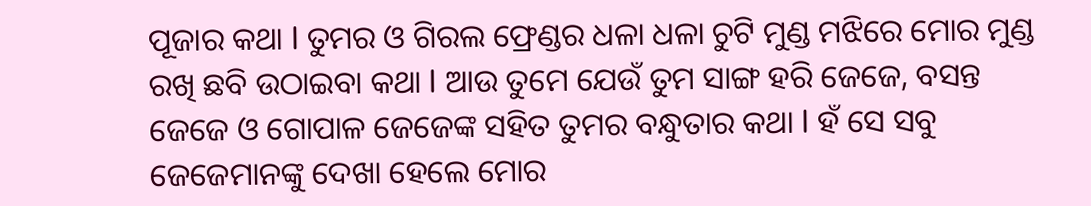ପୂଜାର କଥା l ତୁମର ଓ ଗିରଲ ଫ୍ରେଣ୍ଡର ଧଳା ଧଳା ଚୁଟି ମୁଣ୍ଡ ମଝିରେ ମୋର ମୁଣ୍ଡ ରଖି ଛବି ଉଠାଇବା କଥା l ଆଉ ତୁମେ ଯେଉଁ ତୁମ ସାଙ୍ଗ ହରି ଜେଜେ, ବସନ୍ତ ଜେଜେ ଓ ଗୋପାଳ ଜେଜେଙ୍କ ସହିତ ତୁମର ବନ୍ଧୁତାର କଥା l ହଁ ସେ ସବୁ ଜେଜେମାନଙ୍କୁ ଦେଖା ହେଲେ ମୋର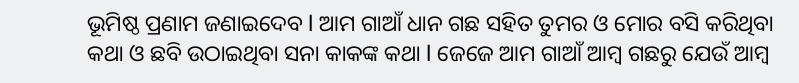ଭୂମିଷ୍ଠ ପ୍ରଣାମ ଜଣାଇଦେବ l ଆମ ଗାଆଁ ଧାନ ଗଛ ସହିତ ତୁମର ଓ ମୋର ବସି କରିଥିବା କଥା ଓ ଛବି ଉଠାଇଥିବା ସନା କାକଙ୍କ କଥା l ଜେଜେ ଆମ ଗାଆଁ ଆମ୍ବ ଗଛରୁ ଯେଉଁ ଆମ୍ବ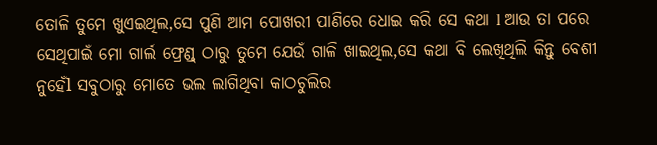ତୋଳି ତୁମେ ଖୁଏଇଥିଲ,ସେ ପୁଣି ଆମ ପୋଖରୀ ପାଣିରେ ଧୋଇ କରି ସେ କଥା l ଆଉ ତା ପରେ ସେଥିପାଇଁ ମୋ ଗାର୍ଲ ଫ୍ରେଣ୍ଡ୍ ଠାରୁ ତୁମେ ଯେଉଁ ଗାଳି ଖାଇଥିଲ,ସେ କଥା ବି ଲେଖିଥିଲି କିନ୍ତୁ ବେଶୀ ନୁହେଁl ସବୁଠାରୁ ମୋତେ ଭଲ ଲାଗିଥିବା କାଠଚୁଲିର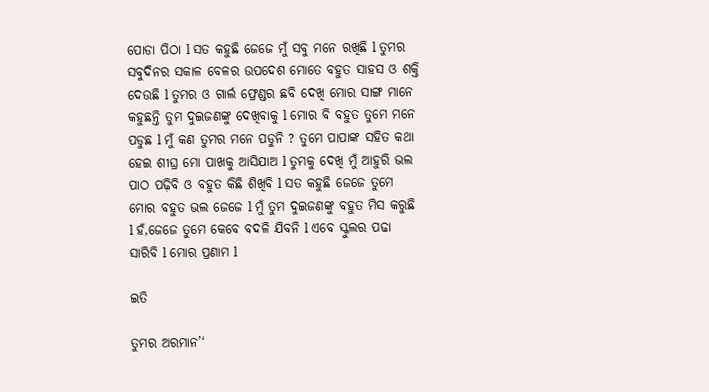ପୋଡା ପିଠା l ସତ କହୁଛି ଜେଜେ ମୁଁ ସବୁ ମନେ ରଖିଛି l ତୁମର ସବୁଦିନର ସକାଳ ବେଳର ଉପଦେଶ ମୋତେ ବହୁତ ସାହସ ଓ ଶକ୍ତି ଦେଉଛି l ତୁମର ଓ ଗାର୍ଲ ଫ୍ରେଣ୍ଡର ଛବି ଦେଖି ମୋର ସାଙ୍ଗ ମାନେ କହୁଛନ୍ତି ତୁମ ଦୁଇଜଣଙ୍କୁ ଦେଖିବାକୁ l ମୋର ବି ବହୁତ ତୁମେ ମନେ ପଡୁଛ l ମୁଁ କଣ ତୁମର ମନେ ପଡୁନି ? ତୁମେ ପାପାଙ୍କ ସହିତ କଥା ହେଇ ଶୀଘ୍ର ମୋ ପାଖକୁ ଆସିଯାଅ l ତୁମକୁ ଦେଖି ମୁଁ ଆହୁରି ଭଲ ପାଠ ପଢ଼ିବି ଓ ବହୁତ କିଛି ଶିଖିବି l ସତ କହୁଛି ଜେଜେ ତୁମେ ମୋର ବହୁତ ଭଲ ଜେଜେ l ମୁଁ ତୁମ ଦୁଇଜଣଙ୍କୁ ବହୁତ ମିସ କରୁଛି l ହଁ,ଜେଜେ ତୁମେ କେବେ ବଦଳି ଯିବନି l ଏବେ ସ୍କୁଲର ପଢା ସାରିବି l ମୋର ପ୍ରଣାମ l

ଇତି

ତୁମର ଅରମାନ’‘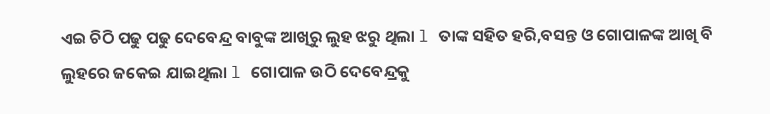ଏଇ ଚିଠି ପଢୁ ପଢୁ ଦେବେନ୍ଦ୍ର ବାବୁଙ୍କ ଆଖିରୁ ଲୁହ ଝରୁ ଥିଲା l ତାଙ୍କ ସହିତ ହରି,ବସନ୍ତ ଓ ଗୋପାଳଙ୍କ ଆଖି ବି ଲୁହରେ ଜକେଇ ଯାଇଥିଲା l ଗୋପାଳ ଉଠି ଦେବେନ୍ଦ୍ରକୁ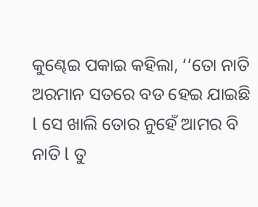କୁଣ୍ଢେଇ ପକାଇ କହିଲା, ‘‘ତୋ ନାତି ଅରମାନ ସତରେ ବଡ ହେଇ ଯାଇଛି l ସେ ଖାଲି ତୋର ନୁହେଁ ଆମର ବି ନାତି l ତୁ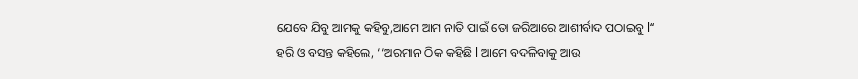ଯେବେ ଯିବୁ ଆମକୁ କହିବୁ,ଆମେ ଆମ ନାତି ପାଇଁ ତୋ ଜରିଆରେ ଆଶୀର୍ବାଦ ପଠାଇବୁ l‘‘ ହରି ଓ ବସନ୍ତ କହିଲେ, ‘‘ଅରମାନ ଠିକ କହିଛି l ଆମେ ବଦଳିବାକୁ ଆଉ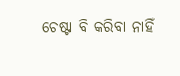ଚେଷ୍ଟା ବି କରିବା ନାହିଁ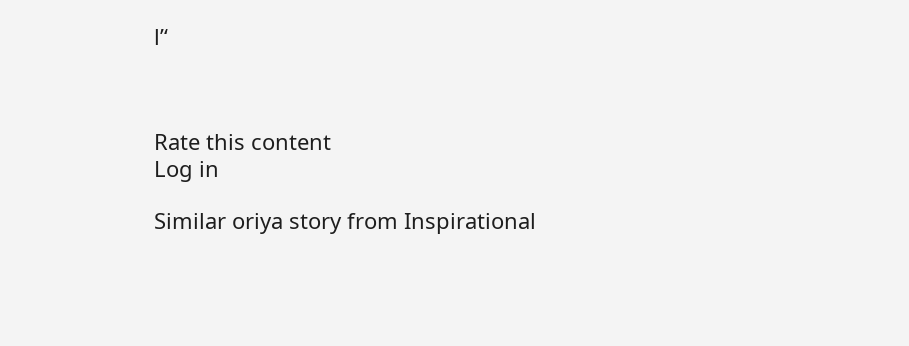l’‘



Rate this content
Log in

Similar oriya story from Inspirational